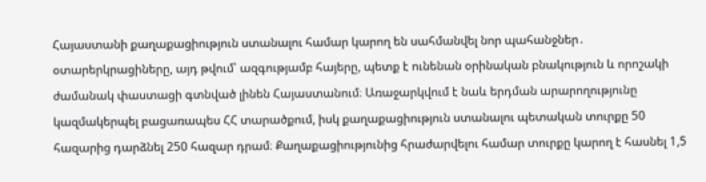Հայաստանի քաղաքացիություն ստանալու համար կարող են սահմանվել նոր պահանջներ․ օտարերկրացիները, այդ թվում՝ ազգությամբ հայերը, պետք է ունենան օրինական բնակություն և որոշակի ժամանակ փաստացի գտնված լինեն Հայաստանում։ Առաջարկվում է նաև երդման արարողությունը կազմակերպել բացառապես ՀՀ տարածքում, իսկ քաղաքացիություն ստանալու պետական տուրքը 50 հազարից դարձնել 250 հազար դրամ։ Քաղաքացիությունից հրաժարվելու համար տուրքը կարող է հասնել 1,5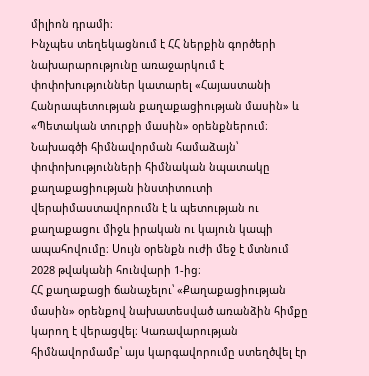միլիոն դրամի։
Ինչպես տեղեկացնում է ՀՀ ներքին գործերի նախարարությունը առաջարկում է փոփոխություններ կատարել «Հայաստանի Հանրապետության քաղաքացիության մասին» և «Պետական տուրքի մասին» օրենքներում։ Նախագծի հիմնավորման համաձայն՝ փոփոխությունների հիմնական նպատակը քաղաքացիության ինստիտուտի վերաիմաստավորումն է և պետության ու քաղաքացու միջև իրական ու կայուն կապի ապահովումը։ Սույն օրենքն ուժի մեջ է մտնում 2028 թվականի հունվարի 1-ից։
ՀՀ քաղաքացի ճանաչելու՝ «Քաղաքացիության մասին» օրենքով նախատեսված առանձին հիմքը կարող է վերացվել։ Կառավարության հիմնավորմամբ՝ այս կարգավորումը ստեղծվել էր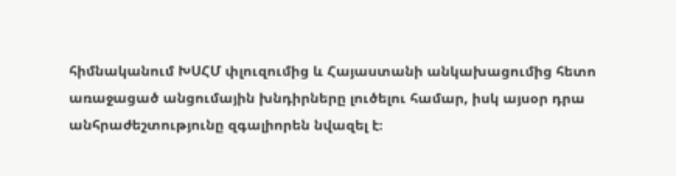հիմնականում ԽՍՀՄ փլուզումից և Հայաստանի անկախացումից հետո առաջացած անցումային խնդիրները լուծելու համար, իսկ այսօր դրա անհրաժեշտությունը զգալիորեն նվազել է։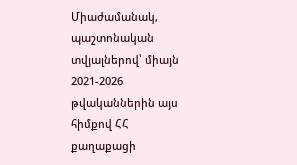Միաժամանակ, պաշտոնական տվյալներով՝ միայն 2021-2026 թվականներին այս հիմքով ՀՀ քաղաքացի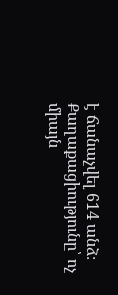է ճանաչվել 614 անձ։
Քաղաքացիությունը՝ ոչ միայն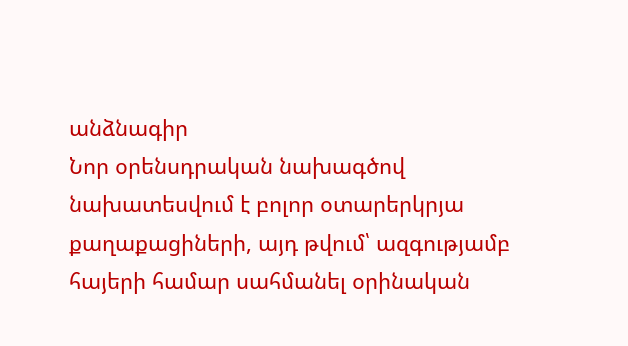անձնագիր
Նոր օրենսդրական նախագծով նախատեսվում է բոլոր օտարերկրյա քաղաքացիների, այդ թվում՝ ազգությամբ հայերի համար սահմանել օրինական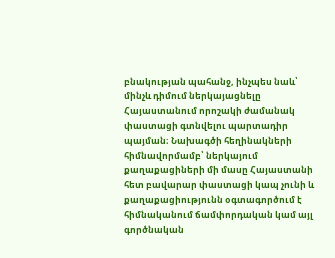բնակության պահանջ, ինչպես նաև՝ մինչև դիմում ներկայացնելը Հայաստանում որոշակի ժամանակ փաստացի գտնվելու պարտադիր պայման։ Նախագծի հեղինակների հիմնավորմամբ՝ ներկայում քաղաքացիների մի մասը Հայաստանի հետ բավարար փաստացի կապ չունի և քաղաքացիությունն օգտագործում է հիմնականում ճամփորդական կամ այլ գործնական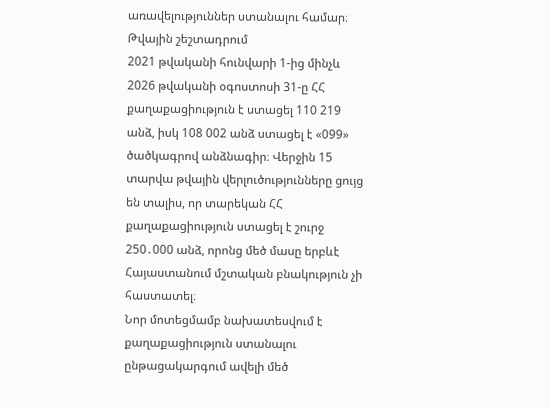առավելություններ ստանալու համար։
Թվային շեշտադրում
2021 թվականի հունվարի 1-ից մինչև 2026 թվականի օգոստոսի 31-ը ՀՀ քաղաքացիություն է ստացել 110 219 անձ, իսկ 108 002 անձ ստացել է «099» ծածկագրով անձնագիր։ Վերջին 15 տարվա թվային վերլուծությունները ցույց են տալիս, որ տարեկան ՀՀ քաղաքացիություն ստացել է շուրջ 250․000 անձ, որոնց մեծ մասը երբևէ Հայաստանում մշտական բնակություն չի հաստատել։
Նոր մոտեցմամբ նախատեսվում է քաղաքացիություն ստանալու ընթացակարգում ավելի մեծ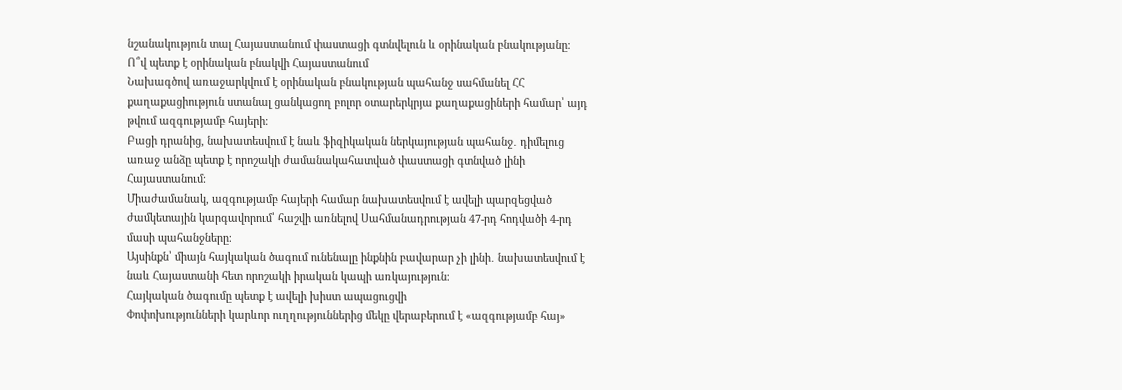նշանակություն տալ Հայաստանում փաստացի գտնվելուն և օրինական բնակությանը։
Ո՞վ պետք է օրինական բնակվի Հայաստանում
Նախագծով առաջարկվում է օրինական բնակության պահանջ սահմանել ՀՀ քաղաքացիություն ստանալ ցանկացող բոլոր օտարերկրյա քաղաքացիների համար՝ այդ թվում ազգությամբ հայերի։
Բացի դրանից, նախատեսվում է նաև ֆիզիկական ներկայության պահանջ․ դիմելուց առաջ անձը պետք է որոշակի ժամանակահատված փաստացի գտնված լինի Հայաստանում։
Միաժամանակ, ազգությամբ հայերի համար նախատեսվում է ավելի պարզեցված ժամկետային կարգավորում՝ հաշվի առնելով Սահմանադրության 47-րդ հոդվածի 4-րդ մասի պահանջները։
Այսինքն՝ միայն հայկական ծագում ունենալը ինքնին բավարար չի լինի․ նախատեսվում է նաև Հայաստանի հետ որոշակի իրական կապի առկայություն։
Հայկական ծագումը պետք է ավելի խիստ ապացուցվի
Փոփոխությունների կարևոր ուղղություններից մեկը վերաբերում է «ազգությամբ հայ»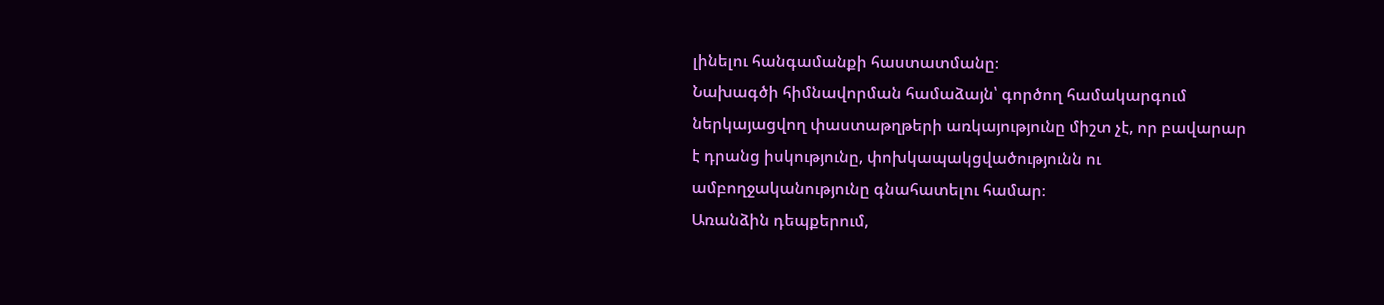լինելու հանգամանքի հաստատմանը։
Նախագծի հիմնավորման համաձայն՝ գործող համակարգում ներկայացվող փաստաթղթերի առկայությունը միշտ չէ, որ բավարար է դրանց իսկությունը, փոխկապակցվածությունն ու ամբողջականությունը գնահատելու համար։
Առանձին դեպքերում,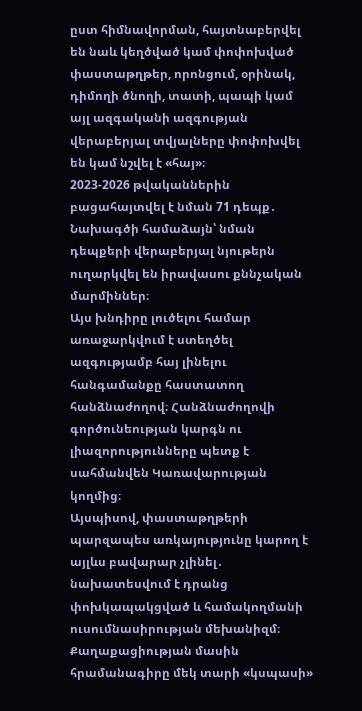ըստ հիմնավորման, հայտնաբերվել են նաև կեղծված կամ փոփոխված փաստաթղթեր, որոնցում, օրինակ, դիմողի ծնողի, տատի, պապի կամ այլ ազգականի ազգության վերաբերյալ տվյալները փոփոխվել են կամ նշվել է «հայ»։
2023-2026 թվականներին բացահայտվել է նման 71 դեպք․
Նախագծի համաձայն՝ նման դեպքերի վերաբերյալ նյութերն ուղարկվել են իրավասու քննչական մարմիններ։
Այս խնդիրը լուծելու համար առաջարկվում է ստեղծել ազգությամբ հայ լինելու հանգամանքը հաստատող հանձնաժողով։ Հանձնաժողովի գործունեության կարգն ու լիազորությունները պետք է սահմանվեն Կառավարության կողմից։
Այսպիսով, փաստաթղթերի պարզապես առկայությունը կարող է այլևս բավարար չլինել․ նախատեսվում է դրանց փոխկապակցված և համակողմանի ուսումնասիրության մեխանիզմ։
Քաղաքացիության մասին հրամանագիրը մեկ տարի «կսպասի»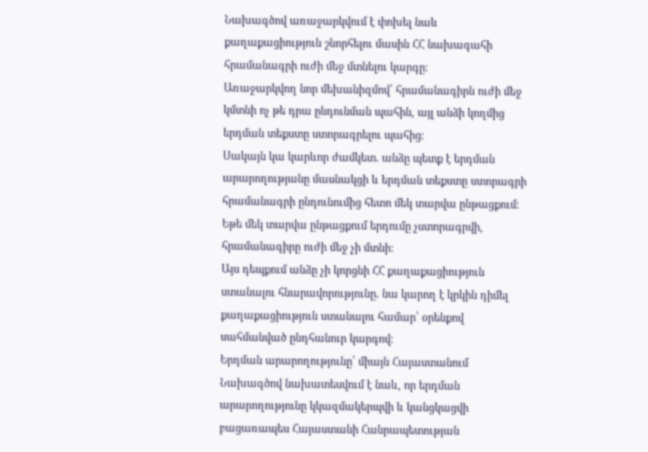Նախագծով առաջարկվում է փոխել նաև քաղաքացիություն շնորհելու մասին ՀՀ նախագահի հրամանագրի ուժի մեջ մտնելու կարգը։
Առաջարկվող նոր մեխանիզմով՝ հրամանագիրն ուժի մեջ կմտնի ոչ թե դրա ընդունման պահին, այլ անձի կողմից երդման տեքստը ստորագրելու պահից։
Սակայն կա կարևոր ժամկետ․ անձը պետք է երդման արարողությանը մասնակցի և երդման տեքստը ստորագրի հրամանագրի ընդունումից հետո մեկ տարվա ընթացքում։
Եթե մեկ տարվա ընթացքում երդումը չստորագրվի, հրամանագիրը ուժի մեջ չի մտնի։
Այս դեպքում անձը չի կորցնի ՀՀ քաղաքացիություն ստանալու հնարավորությունը․ նա կարող է կրկին դիմել քաղաքացիություն ստանալու համար՝ օրենքով սահմանված ընդհանուր կարգով։
Երդման արարողությունը՝ միայն Հայաստանում
Նախագծով նախատեսվում է նաև, որ երդման արարողությունը կկազմակերպվի և կանցկացվի բացառապես Հայաստանի Հանրապետության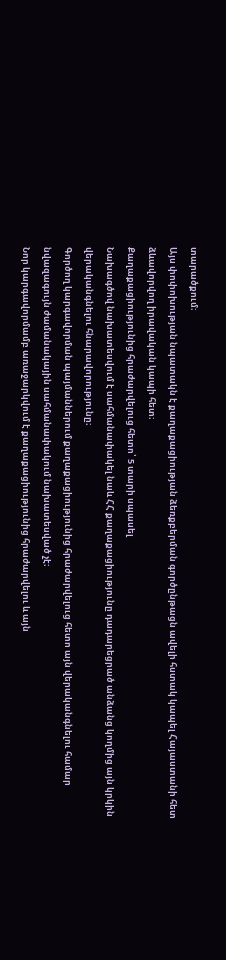տարածքում։
Այս փոփոխության նպատակն է քաղաքացիության ձեռքբերման գործընթացն ավելի հստակ կապել Հայաստանի հետ ձևավորվող իրավական կապի հետ։
Քաղաքացիությունից հրաժարվելուց հետո՝ 5 տարի սպասել
Նախագծով նախատեսվում է սահմանափակել նաև ՀՀ քաղաքացիությունը դադարեցրած անձանց կողմից այն կրկին վերականգնելու հնարավորությունը։
Գործող կարգավորման պայմաններում քաղաքացիությունից հրաժարվելուց հետո այն վերականգնելու համար նվազագույն ժամանակային սահմանափակում նախատեսված չէ։
Նոր կարգավորմամբ առաջարկվում է քաղաքացիությունից հրաժարվելու և այն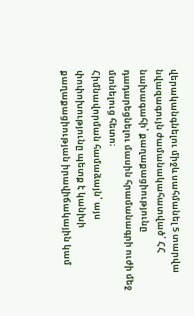վերականգնելու միջև սահմանել 5 տարվա նվազագույն ժամանակահատված՝ ՀՀ նախագահի՝ քաղաքացիությունը դադարեցնելու մասին հրամանագրի ուժի մեջ մտնելուց հետո։
Հիմնավորման համաձայն՝ այս փոփոխությունը պետք է կանխի քաղաքացիության իրավիճակային կամ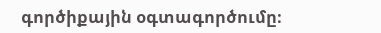գործիքային օգտագործումը։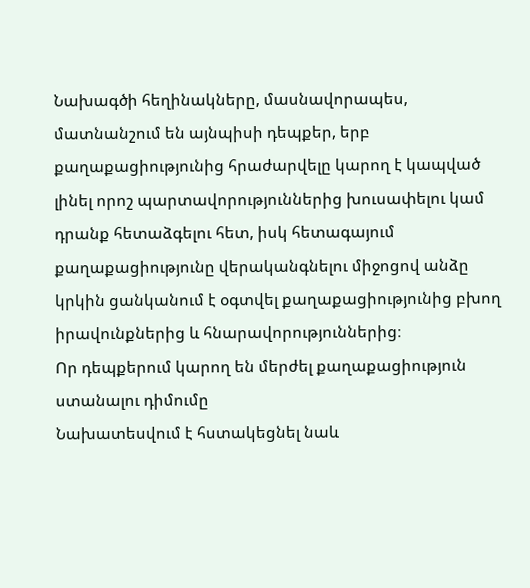Նախագծի հեղինակները, մասնավորապես, մատնանշում են այնպիսի դեպքեր, երբ քաղաքացիությունից հրաժարվելը կարող է կապված լինել որոշ պարտավորություններից խուսափելու կամ դրանք հետաձգելու հետ, իսկ հետագայում քաղաքացիությունը վերականգնելու միջոցով անձը կրկին ցանկանում է օգտվել քաղաքացիությունից բխող իրավունքներից և հնարավորություններից։
Որ դեպքերում կարող են մերժել քաղաքացիություն ստանալու դիմումը
Նախատեսվում է հստակեցնել նաև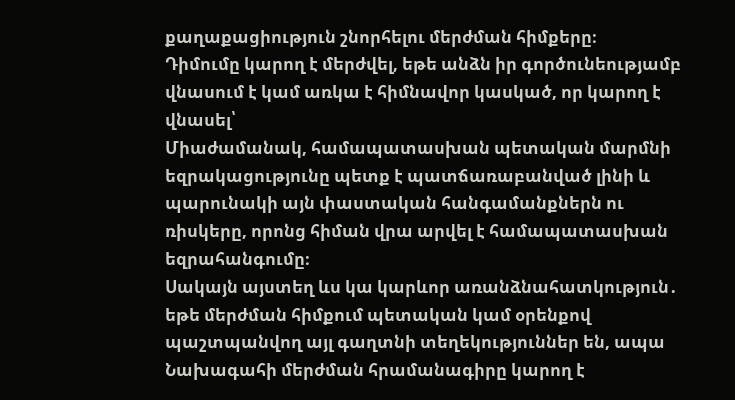քաղաքացիություն շնորհելու մերժման հիմքերը։
Դիմումը կարող է մերժվել, եթե անձն իր գործունեությամբ վնասում է կամ առկա է հիմնավոր կասկած, որ կարող է վնասել՝
Միաժամանակ, համապատասխան պետական մարմնի եզրակացությունը պետք է պատճառաբանված լինի և պարունակի այն փաստական հանգամանքներն ու ռիսկերը, որոնց հիման վրա արվել է համապատասխան եզրահանգումը։
Սակայն այստեղ ևս կա կարևոր առանձնահատկություն․ եթե մերժման հիմքում պետական կամ օրենքով պաշտպանվող այլ գաղտնի տեղեկություններ են, ապա Նախագահի մերժման հրամանագիրը կարող է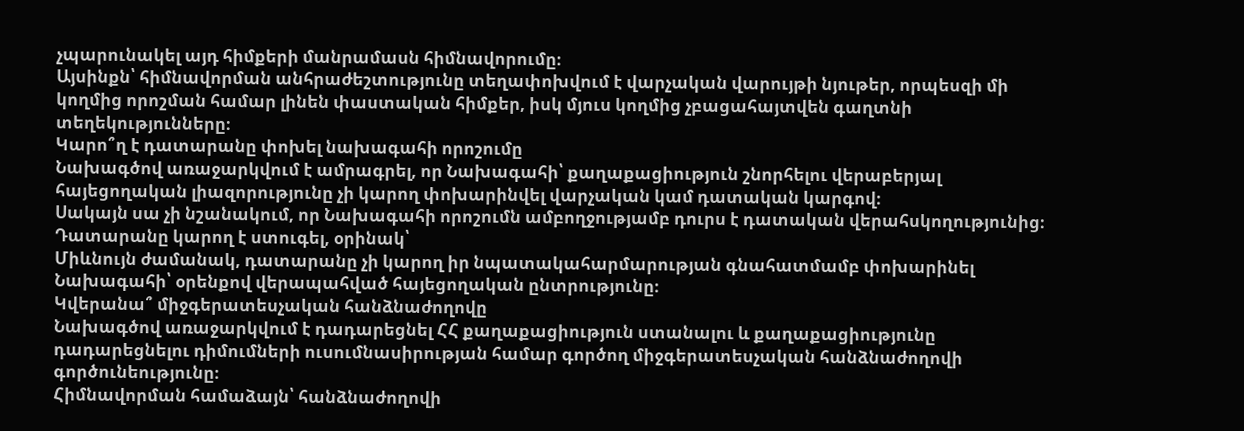չպարունակել այդ հիմքերի մանրամասն հիմնավորումը։
Այսինքն՝ հիմնավորման անհրաժեշտությունը տեղափոխվում է վարչական վարույթի նյութեր, որպեսզի մի կողմից որոշման համար լինեն փաստական հիմքեր, իսկ մյուս կողմից չբացահայտվեն գաղտնի տեղեկությունները։
Կարո՞ղ է դատարանը փոխել նախագահի որոշումը
Նախագծով առաջարկվում է ամրագրել, որ Նախագահի՝ քաղաքացիություն շնորհելու վերաբերյալ հայեցողական լիազորությունը չի կարող փոխարինվել վարչական կամ դատական կարգով։
Սակայն սա չի նշանակում, որ Նախագահի որոշումն ամբողջությամբ դուրս է դատական վերահսկողությունից։
Դատարանը կարող է ստուգել, օրինակ՝
Միևնույն ժամանակ, դատարանը չի կարող իր նպատակահարմարության գնահատմամբ փոխարինել Նախագահի՝ օրենքով վերապահված հայեցողական ընտրությունը։
Կվերանա՞ միջգերատեսչական հանձնաժողովը
Նախագծով առաջարկվում է դադարեցնել ՀՀ քաղաքացիություն ստանալու և քաղաքացիությունը դադարեցնելու դիմումների ուսումնասիրության համար գործող միջգերատեսչական հանձնաժողովի գործունեությունը։
Հիմնավորման համաձայն՝ հանձնաժողովի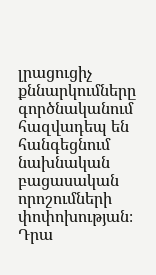լրացուցիչ քննարկումները գործնականում հազվադեպ են հանգեցնում նախնական բացասական որոշումների փոփոխության։
Դրա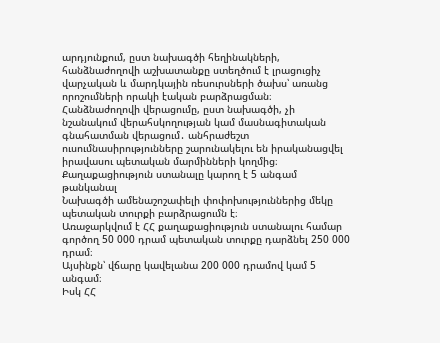արդյունքում, ըստ նախագծի հեղինակների, հանձնաժողովի աշխատանքը ստեղծում է լրացուցիչ վարչական և մարդկային ռեսուրսների ծախս՝ առանց որոշումների որակի էական բարձրացման։
Հանձնաժողովի վերացումը, ըստ նախագծի, չի նշանակում վերահսկողության կամ մասնագիտական գնահատման վերացում․ անհրաժեշտ ուսումնասիրությունները շարունակելու են իրականացվել իրավասու պետական մարմինների կողմից։
Քաղաքացիություն ստանալը կարող է 5 անգամ թանկանալ
Նախագծի ամենաշոշափելի փոփոխություններից մեկը պետական տուրքի բարձրացումն է։
Առաջարկվում է ՀՀ քաղաքացիություն ստանալու համար գործող 50 000 դրամ պետական տուրքը դարձնել 250 000 դրամ։
Այսինքն՝ վճարը կավելանա 200 000 դրամով կամ 5 անգամ։
Իսկ ՀՀ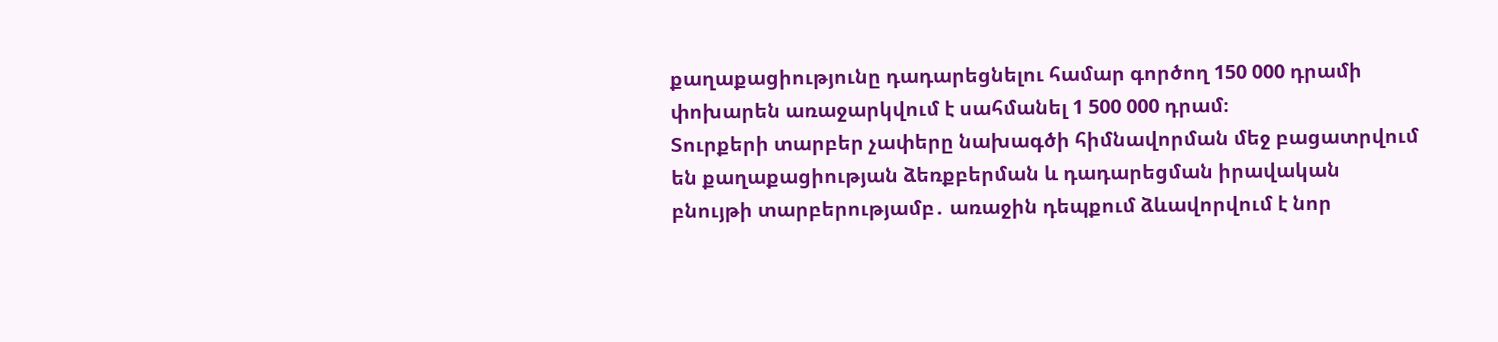քաղաքացիությունը դադարեցնելու համար գործող 150 000 դրամի փոխարեն առաջարկվում է սահմանել 1 500 000 դրամ։
Տուրքերի տարբեր չափերը նախագծի հիմնավորման մեջ բացատրվում են քաղաքացիության ձեռքբերման և դադարեցման իրավական բնույթի տարբերությամբ․ առաջին դեպքում ձևավորվում է նոր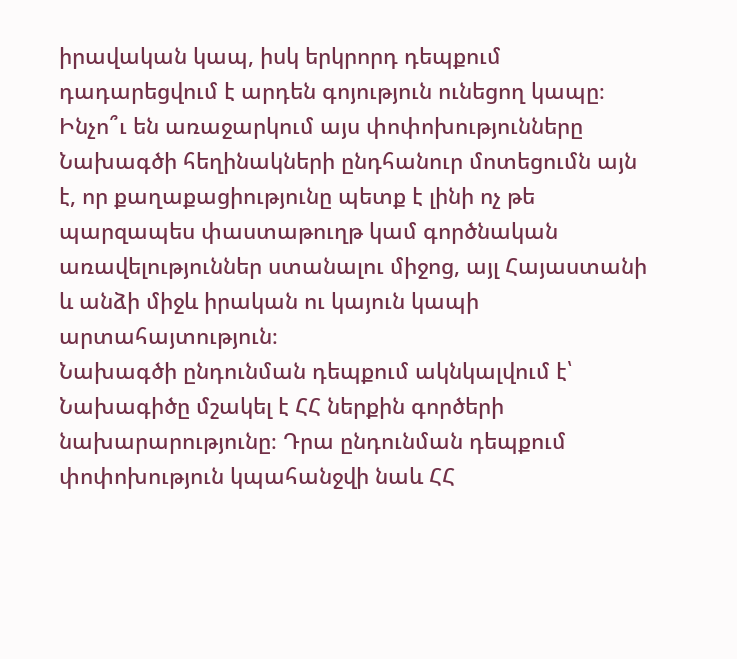իրավական կապ, իսկ երկրորդ դեպքում դադարեցվում է արդեն գոյություն ունեցող կապը։
Ինչո՞ւ են առաջարկում այս փոփոխությունները
Նախագծի հեղինակների ընդհանուր մոտեցումն այն է, որ քաղաքացիությունը պետք է լինի ոչ թե պարզապես փաստաթուղթ կամ գործնական առավելություններ ստանալու միջոց, այլ Հայաստանի և անձի միջև իրական ու կայուն կապի արտահայտություն։
Նախագծի ընդունման դեպքում ակնկալվում է՝
Նախագիծը մշակել է ՀՀ ներքին գործերի նախարարությունը։ Դրա ընդունման դեպքում փոփոխություն կպահանջվի նաև ՀՀ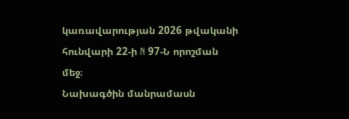կառավարության 2026 թվականի հունվարի 22-ի N 97-Ն որոշման մեջ։
Նախագծին մանրամասն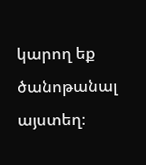կարող եք ծանոթանալ այստեղ։